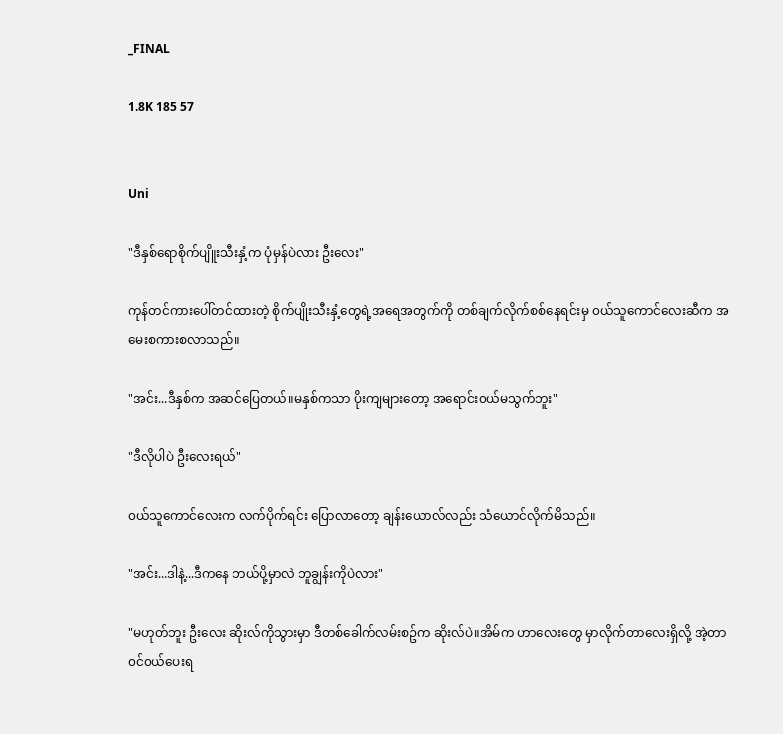_FINAL

1.8K 185 57


Uni

"ဒီနှစ်ရောစိုက်ပျိူးသီးနှံ့က ပုံမှန်ပဲလား ဦးလေး"

ကုန်တင်ကားပေါ်တင်ထားတဲ့ စိုက်ပျိုးသီးနှံ့တွေရဲ့အရေအတွက်ကို တစ်ချက်လိုက်စစ်နေရင်းမှ ၀ယ်သူကောင်လေးဆီက အမေးစကားစလာသည်။

"အင်း...ဒီနှစ်က အဆင်ပြေတယ်။မနှစ်ကသာ ပိုးကျများတော့ အရောင်း၀ယ်မသွက်ဘူး"

"ဒီလိုပါပဲ ဦးလေးရယ်"

၀ယ်သူကောင်လေးက လက်ပိုက်ရင်း ပြောလာတော့ ချန်းယောလ်လည်း သံယောင်လိုက်မိသည်။

"အင်း...ဒါနဲ့...ဒီကနေ ဘယ်ပို့မှာလဲ ဘူချွန်းကိုပဲလား"

"မဟုတ်ဘူး ဦးလေး ဆိုးလ်ကိုသွားမှာ ဒီတစ်ခေါက်လမ်းစဥ်က ဆိုးလ်ပဲ။အိမ်က ဟာလေးတွေ မှာလိုက်တာလေးရှိလို့ အဲ့တာ ၀င်၀ယ်ပေးရ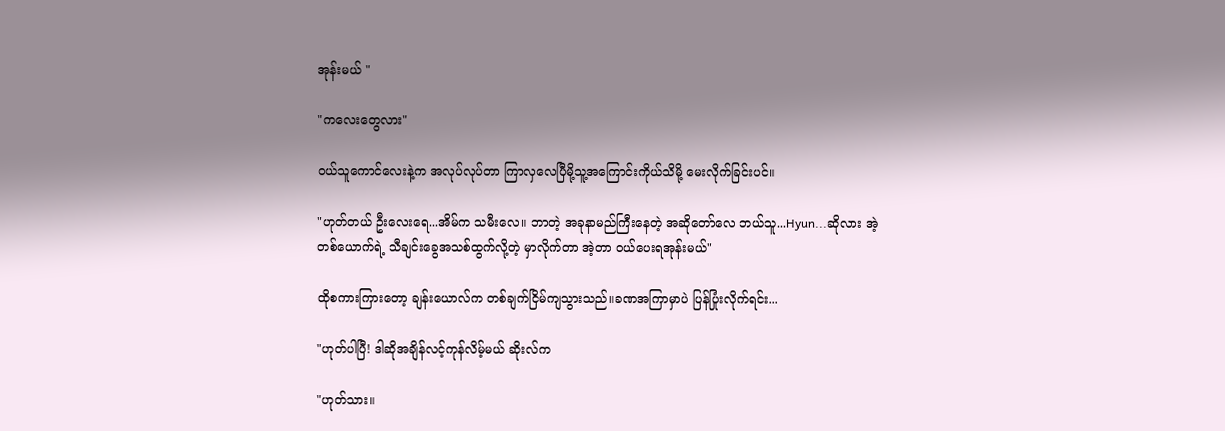အုန်းမယ် "

"ကလေးတွေလား"

၀ယ်သူကောင်လေးနဲ့က အလုပ်လုပ်တာ ကြာလှလေပြီမို့သူ့အကြောင်းကိုယ်သိမို့ မေးလိုက်ခြင်းပင်။

"ဟုတ်တယ် ဦးလေးရေ...အိမ်က သမီးလေ။ ဘာတဲ့ အခုနာမည်ကြီးနေတဲ့ အဆိုတော်လေ ဘယ်သူ...Hyun...ဆိုလား အဲ့တစ်ယောက်ရဲ့ သီချင်းခွေအသစ်ထွက်လို့တဲ့ မှာလိုက်တာ အဲ့တာ ၀ယ်ပေးရအုန်းမယ်"

ထိုစကားကြားတော့ ချန်းယောလ်က တစ်ချက်ငြိမ်ကျသွားသည်။ခဏအကြာမှာပဲ ပြန်ပြုံးလိုက်ရင်း...

"ဟုတ်ပါပြီ! ဒါဆိုအချိန်လင့်ကုန်လိမ့်မယ် ဆိုးလ်က

"ဟုတ်သား။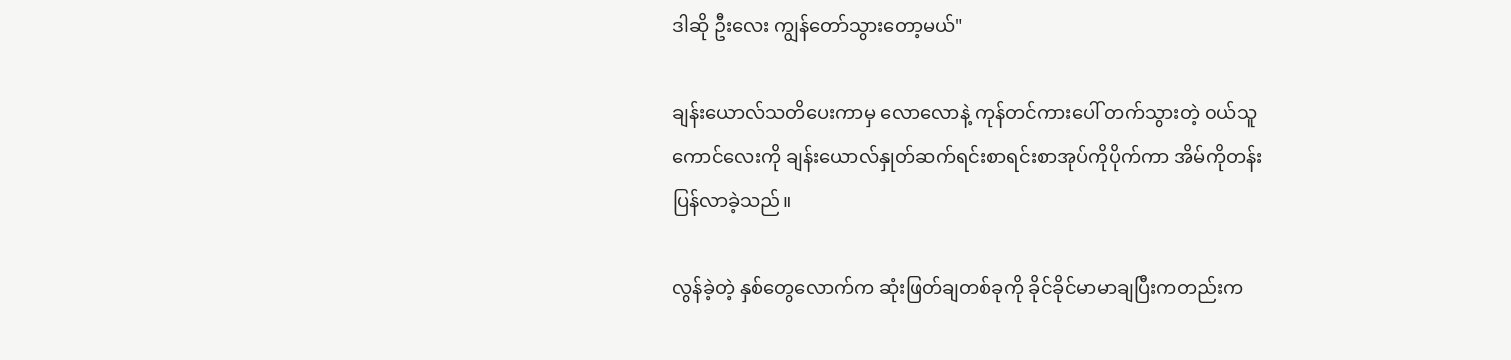ဒါဆို ဦးလေး ကျွန်တော်သွားတော့မယ်"

ချန်းယောလ်သတိပေးကာမှ လောလောနဲ့ ကုန်တင်ကားပေါ် တက်သွားတဲ့ ၀ယ်သူကောင်လေးကို ချန်းယောလ်နှုတ်ဆက်ရင်းစာရင်းစာအုပ်ကိုပိုက်ကာ အိမ်ကိုတန်းပြန်လာခဲ့သည်။

လွန်ခဲ့တဲ့ နှစ်တွေလောက်က ဆုံးဖြတ်ချတစ်ခုကို ခိုင်ခိုင်မာမာချပြီးကတည်းက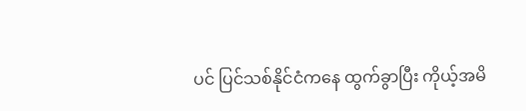ပင် ပြင်သစ်နိုင်ငံကနေ ထွက်ခွာပြီး ကိုယ့်အမိ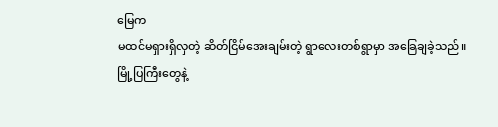မြေက
မထင်မရှားရှိလှတဲ့ ဆိတ်ငြိမ်အေးချမ်းတဲ့ ရွာလေးတစ်ရွာမှာ အခြေချခဲ့သည်။
မြို့ပြကြီးတွေနဲ့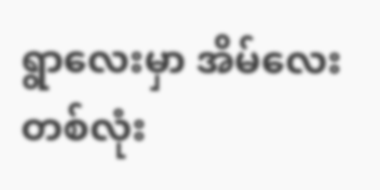ရွာလေးမှာ အိမ်လေးတစ်လုံး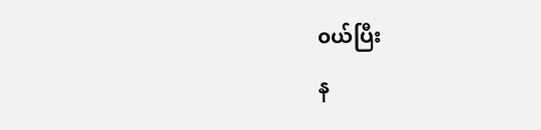၀ယ်ပြီး
န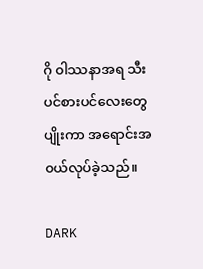ဂို ၀ါဿနာအရ သီးပင်စားပင်လေးတွေ ပျိုးကာ အရောင်းအ၀ယ်လုပ်ခဲ့သည်။

DARK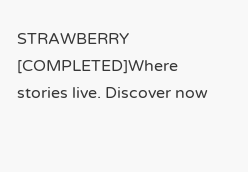STRAWBERRY [COMPLETED]Where stories live. Discover now